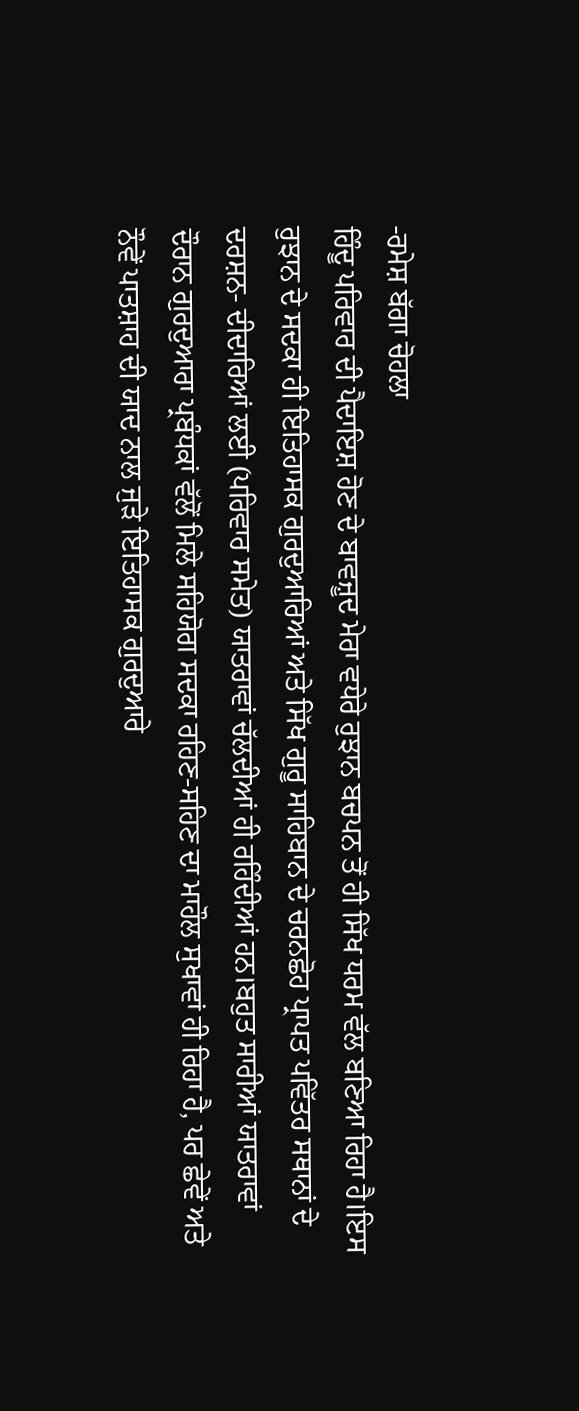-ਰਮੇਸ਼ ਬੱਗਾ ਚੋਹਲਾ
ਹਿੰਦੂ ਪਰਿਵਾਰ ਦੀ ਪੈਦਾਇਸ਼ ਹੋਣ ਦੇ ਬਾਵਜ਼ੂਦ ਮੇਰਾ ਵਧੇਰੇ ਰੁਝਾਨ ਬਚਪਨ ਤੋਂ ਹੀ ਸਿੱਖ ਧਰਮ ਵੱਲ ਬਣਿਆ ਰਿਹਾ ਹੈ।ਇਸ ਰੁਝਾਨ ਦੇ ਸਦਕਾ ਹੀ ਇਤਿਹਾਸਕ ਗੁਰਦੁਆਰਿਆਂ ਅਤੇ ਸਿੱਖ ਗੁਰੂ ਸਾਹਿਬਾਨ ਦੇ ਚਰਨਛੋਹ ਪ੍ਰਾਪਤ ਪਵਿੱਤਰ ਸਥਾਨਾਂ ਦੇ ਦਰਸ਼ਨ- ਦੀਦਾਰਿਆਂ ਲਈ (ਪਰਿਵਾਰ ਸਮੇਤ) ਯਾਤਰਾਵਾਂ ਚੱਲਦੀਆਂ ਹੀ ਰਹਿੰਦੀਆਂ ਹਨ।ਬਹੁਤ ਸਾਰੀਆਂ ਯਾਤਰਾਵਾਂ ਦੌਰਾਨ ਗੁਰਦੁਆਰਾ ਪ੍ਰਬੰਧਕਾਂ ਵੱਲੋਂ ਮਿਲੇ ਸਹਿਯੋਗ ਸਦਕਾ ਰਹਿਣ-ਸਹਿਣ ਦਾ ਮਾਹੌਲ ਸੁਖਾਵਾਂ ਹੀ ਰਿਹਾ ਹੈ, ਪਰ ਛੇਵੇਂ ਅਤੇ ਨੌਵੇਂ ਪਾਤਸ਼ਾਹ ਦੀ ਯਾਦ ਨਾਲ ਜੁੜੇ ਇਤਿਹਾਸਕ ਗੁਰਦੁਆਰੇ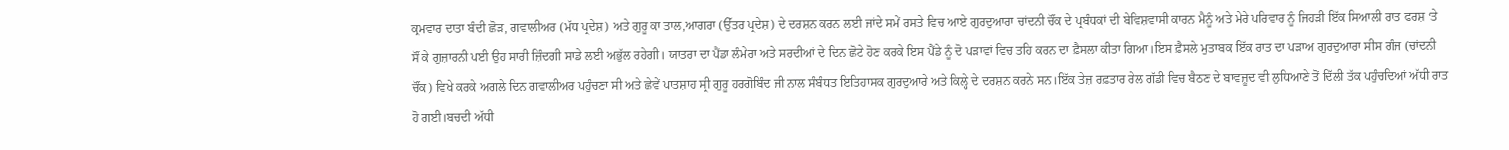ਕ੍ਰਮਵਾਰ ਦਾਤਾ ਬੰਦੀ ਛੋੜ, ਗਵਾਲੀਅਰ (ਮੱਧ ਪ੍ਰਦੇਸ਼) ਅਤੇ ਗੁਰੂ ਕਾ ਤਾਲ,ਆਗਰਾ (ਉੱਤਰ ਪ੍ਰਦੇਸ਼) ਦੇ ਦਰਸ਼ਨ ਕਰਨ ਲਈ ਜਾਂਦੇ ਸਮੇਂ ਰਸਤੇ ਵਿਚ ਆਏ ਗੁਰਦੁਆਰਾ ਚਾਂਦਨੀ ਚੌਂਕ ਦੇ ਪ੍ਰਬੰਧਕਾਂ ਦੀ ਬੇਵਿਸ਼ਵਾਸੀ ਕਾਰਨ ਮੈਨੂੰ ਅਤੇ ਮੇਰੇ ਪਰਿਵਾਰ ਨੂੰ ਜਿਹੜੀ ਇੱਕ ਸਿਆਲੀ ਰਾਤ ਫਰਸ਼ ‘ਤੇ ਸੌਂ ਕੇ ਗੁਜ਼ਾਰਨੀ ਪਈ ਉਹ ਸਾਰੀ ਜ਼ਿੰਦਗੀ ਸਾਡੇ ਲਈ ਅਭੁੱਲ ਰਹੇਗੀ। ਯਾਤਰਾ ਦਾ ਪੈਂਡਾ ਲੰਮੇਰਾ ਅਤੇ ਸਰਦੀਆਂ ਦੇ ਦਿਨ ਛੋਟੇ ਹੋਣ ਕਰਕੇ ਇਸ ਪੈਂਡੇ ਨੂੰ ਦੋ ਪੜਾਵਾਂ ਵਿਚ ਤਹਿ ਕਰਨ ਦਾ ਫ਼ੈਸਲਾ ਕੀਤਾ ਗਿਆ।ਇਸ ਫ਼ੈਸਲੇ ਮੁਤਾਬਕ ਇੱਕ ਰਾਤ ਦਾ ਪੜਾਅ ਗੁਰਦੁਆਰਾ ਸੀਸ ਗੰਜ (ਚਾਂਦਨੀ ਚੌਂਕ) ਵਿਖੇ ਕਰਕੇ ਅਗਲੇ ਦਿਨ ਗਵਾਲੀਅਰ ਪਹੁੰਚਣਾ ਸੀ ਅਤੇ ਛੇਵੇਂ ਪਾਤਸ਼ਾਹ ਸ੍ਰੀ ਗੁਰੂ ਹਰਗੋਬਿੰਦ ਜੀ ਨਾਲ ਸੰਬੰਧਤ ਇਤਿਹਾਸਕ ਗੁਰਦੁਆਰੇ ਅਤੇ ਕਿਲ੍ਹੇ ਦੇ ਦਰਸ਼ਨ ਕਰਨੇ ਸਨ।ਇੱਕ ਤੇਜ਼ ਰਫ਼ਤਾਰ ਰੇਲ ਗੱਡੀ ਵਿਚ ਬੈਠਣ ਦੇ ਬਾਵਜ਼ੂਦ ਵੀ ਲੁਧਿਆਣੇ ਤੋਂ ਦਿੱਲੀ ਤੱਕ ਪਹੁੰਚਦਿਆਂ ਅੱਧੀ ਰਾਤ ਹੋ ਗਈ।ਬਚਦੀ ਅੱਧੀ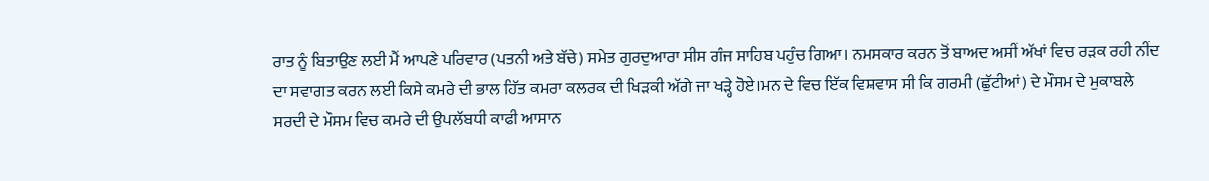ਰਾਤ ਨੂੰ ਬਿਤਾਉਣ ਲਈ ਮੈਂ ਆਪਣੇ ਪਰਿਵਾਰ (ਪਤਨੀ ਅਤੇ ਬੱਚੇ) ਸਮੇਤ ਗੁਰਦੁਆਰਾ ਸੀਸ ਗੰਜ ਸਾਹਿਬ ਪਹੁੰਚ ਗਿਆ। ਨਮਸਕਾਰ ਕਰਨ ਤੋਂ ਬਾਅਦ ਅਸੀਂ ਅੱਖਾਂ ਵਿਚ ਰੜਕ ਰਹੀ ਨੀਂਦ ਦਾ ਸਵਾਗਤ ਕਰਨ ਲਈ ਕਿਸੇ ਕਮਰੇ ਦੀ ਭਾਲ ਹਿੱਤ ਕਮਰਾ ਕਲਰਕ ਦੀ ਖਿੜਕੀ ਅੱਗੇ ਜਾ ਖੜ੍ਹੇ ਹੋਏ।ਮਨ ਦੇ ਵਿਚ ਇੱਕ ਵਿਸ਼ਵਾਸ ਸੀ ਕਿ ਗਰਮੀ (ਛੁੱਟੀਆਂ) ਦੇ ਮੌਸਮ ਦੇ ਮੁਕਾਬਲੇ ਸਰਦੀ ਦੇ ਮੌਸਮ ਵਿਚ ਕਮਰੇ ਦੀ ਉਪਲੱਬਧੀ ਕਾਫੀ ਆਸਾਨ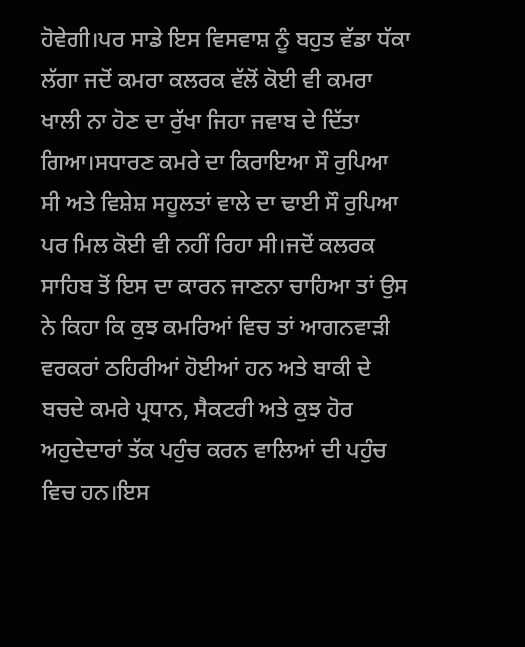ਹੋਵੇਗੀ।ਪਰ ਸਾਡੇ ਇਸ ਵਿਸਵਾਸ਼ ਨੂੰ ਬਹੁਤ ਵੱਡਾ ਧੱਕਾ ਲੱਗਾ ਜਦੋਂ ਕਮਰਾ ਕਲਰਕ ਵੱਲੋਂ ਕੋਈ ਵੀ ਕਮਰਾ ਖਾਲੀ ਨਾ ਹੋਣ ਦਾ ਰੁੱਖਾ ਜਿਹਾ ਜਵਾਬ ਦੇ ਦਿੱਤਾ ਗਿਆ।ਸਧਾਰਣ ਕਮਰੇ ਦਾ ਕਿਰਾਇਆ ਸੌ ਰੁਪਿਆ ਸੀ ਅਤੇ ਵਿਸ਼ੇਸ਼ ਸਹੂਲਤਾਂ ਵਾਲੇ ਦਾ ਢਾਈ ਸੌ ਰੁਪਿਆ ਪਰ ਮਿਲ ਕੋਈ ਵੀ ਨਹੀਂ ਰਿਹਾ ਸੀ।ਜਦੋਂ ਕਲਰਕ ਸਾਹਿਬ ਤੋਂ ਇਸ ਦਾ ਕਾਰਨ ਜਾਣਨਾ ਚਾਹਿਆ ਤਾਂ ਉਸ ਨੇ ਕਿਹਾ ਕਿ ਕੁਝ ਕਮਰਿਆਂ ਵਿਚ ਤਾਂ ਆਗਨਵਾੜੀ ਵਰਕਰਾਂ ਠਹਿਰੀਆਂ ਹੋਈਆਂ ਹਨ ਅਤੇ ਬਾਕੀ ਦੇ ਬਚਦੇ ਕਮਰੇ ਪ੍ਰਧਾਨ, ਸੈਕਟਰੀ ਅਤੇ ਕੁਝ ਹੋਰ ਅਹੁਦੇਦਾਰਾਂ ਤੱਕ ਪਹੁੰਚ ਕਰਨ ਵਾਲਿਆਂ ਦੀ ਪਹੁੰਚ ਵਿਚ ਹਨ।ਇਸ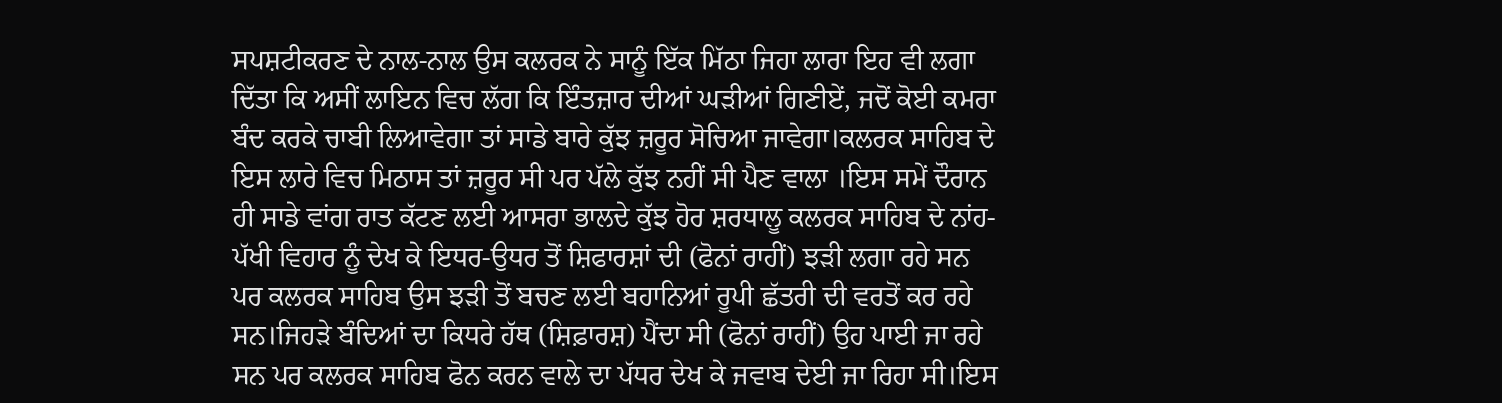ਸਪਸ਼ਟੀਕਰਣ ਦੇ ਨਾਲ-ਨਾਲ ਉਸ ਕਲਰਕ ਨੇ ਸਾਨੂੰ ਇੱਕ ਮਿੱਠਾ ਜਿਹਾ ਲਾਰਾ ਇਹ ਵੀ ਲਗਾ ਦਿੱਤਾ ਕਿ ਅਸੀਂ ਲਾਇਨ ਵਿਚ ਲੱਗ ਕਿ ਇੰਤਜ਼ਾਰ ਦੀਆਂ ਘੜੀਆਂ ਗਿਣੀਏਂ, ਜਦੋਂ ਕੋਈ ਕਮਰਾ ਬੰਦ ਕਰਕੇ ਚਾਬੀ ਲਿਆਵੇਗਾ ਤਾਂ ਸਾਡੇ ਬਾਰੇ ਕੁੱਝ ਜ਼ਰੂਰ ਸੋਚਿਆ ਜਾਵੇਗਾ।ਕਲਰਕ ਸਾਹਿਬ ਦੇ ਇਸ ਲਾਰੇ ਵਿਚ ਮਿਠਾਸ ਤਾਂ ਜ਼ਰੂਰ ਸੀ ਪਰ ਪੱਲੇ ਕੁੱਝ ਨਹੀਂ ਸੀ ਪੈਣ ਵਾਲਾ ।ਇਸ ਸਮੇਂ ਦੌਰਾਨ ਹੀ ਸਾਡੇ ਵਾਂਗ ਰਾਤ ਕੱਟਣ ਲਈ ਆਸਰਾ ਭਾਲਦੇ ਕੁੱਝ ਹੋਰ ਸ਼ਰਧਾਲੂ ਕਲਰਕ ਸਾਹਿਬ ਦੇ ਨਾਂਹ-ਪੱਖੀ ਵਿਹਾਰ ਨੂੰ ਦੇਖ ਕੇ ਇਧਰ-ਉਧਰ ਤੋਂ ਸ਼ਿਫਾਰਸ਼ਾਂ ਦੀ (ਫੋਨਾਂ ਰਾਹੀਂ) ਝੜੀ ਲਗਾ ਰਹੇ ਸਨ ਪਰ ਕਲਰਕ ਸਾਹਿਬ ਉਸ ਝੜੀ ਤੋਂ ਬਚਣ ਲਈ ਬਹਾਨਿਆਂ ਰੂਪੀ ਛੱਤਰੀ ਦੀ ਵਰਤੋਂ ਕਰ ਰਹੇ ਸਨ।ਜਿਹੜੇ ਬੰਦਿਆਂ ਦਾ ਕਿਧਰੇ ਹੱਥ (ਸ਼ਿਫ਼ਾਰਸ਼) ਪੈਂਦਾ ਸੀ (ਫੋਨਾਂ ਰਾਹੀਂ) ਉਹ ਪਾਈ ਜਾ ਰਹੇ ਸਨ ਪਰ ਕਲਰਕ ਸਾਹਿਬ ਫੋਨ ਕਰਨ ਵਾਲੇ ਦਾ ਪੱਧਰ ਦੇਖ ਕੇ ਜਵਾਬ ਦੇਈ ਜਾ ਰਿਹਾ ਸੀ।ਇਸ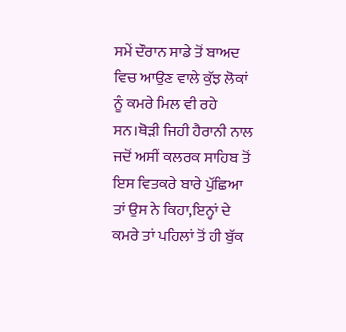ਸਮੇਂ ਦੌਰਾਨ ਸਾਡੇ ਤੋਂ ਬਾਅਦ ਵਿਚ ਆਉਣ ਵਾਲੇ ਕੁੱਝ ਲੋਕਾਂ ਨੂੰ ਕਮਰੇ ਮਿਲ ਵੀ ਰਹੇ ਸਨ।ਥੋੜੀ ਜਿਹੀ ਹੈਰਾਨੀ ਨਾਲ ਜਦੋਂ ਅਸੀਂ ਕਲਰਕ ਸਾਹਿਬ ਤੋਂ ਇਸ ਵਿਤਕਰੇ ਬਾਰੇ ਪੁੱਛਿਆ ਤਾਂ ਉਸ ਨੇ ਕਿਹਾ,ਇਨ੍ਹਾਂ ਦੇ ਕਮਰੇ ਤਾਂ ਪਹਿਲਾਂ ਤੋਂ ਹੀ ਬੁੱਕ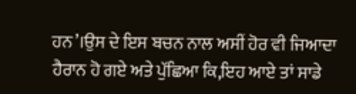ਹਨ’।ਉਸ ਦੇ ਇਸ ਬਚਨ ਨਾਲ ਅਸੀਂ ਹੋਰ ਵੀ ਜਿਆਦਾ ਹੈਰਾਨ ਹੋ ਗਏ ਅਤੇ ਪੁੱਛਿਆ ਕਿ,ਇਹ ਆਏ ਤਾਂ ਸਾਡੇ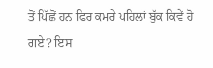ਤੋਂ ਪਿੱਛੋਂ ਹਨ ਫਿਰ ਕਮਰੇ ਪਹਿਲਾਂ ਬੁੱਕ ਕਿਵੇਂ ਹੋ ਗਏ? ਇਸ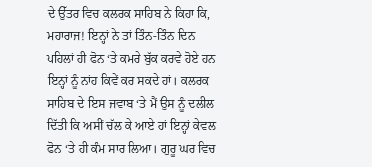ਦੇ ਉੱਤਰ ਵਿਚ ਕਲਰਕ ਸਾਹਿਬ ਨੇ ਕਿਹਾ ਕਿ, ਮਹਾਰਾਜ! ਇਨ੍ਹਾਂ ਨੇ ਤਾਂ ਤਿੰਨ-ਤਿੰਨ ਦਿਨ ਪਹਿਲਾਂ ਹੀ ਫੋਨ ‘ਤੇ ਕਮਰੇ ਬੁੱਕ ਕਰਵੇ ਹੋਏ ਹਨ ਇਨ੍ਹਾਂ ਨੂੰ ਨਾਂਹ ਕਿਵੇਂ ਕਰ ਸਕਦੇ ਹਾਂ। ਕਲਰਕ ਸਾਹਿਬ ਦੇ ਇਸ ਜਵਾਬ ‘ਤੇ ਮੈਂ ਉਸ ਨੂੰ ਦਲੀਲ ਦਿੱਤੀ ਕਿ ਅਸੀਂ ਚੱਲ ਕੇ ਆਏ ਹਾਂ ਇਨ੍ਹਾਂ ਕੇਵਲ ਫੋਨ ‘ਤੇ ਹੀ ਕੰਮ ਸਾਰ ਲਿਆ। ਗੁਰੂ ਘਰ ਵਿਚ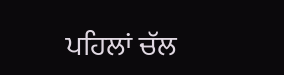ਪਹਿਲਾਂ ਚੱਲ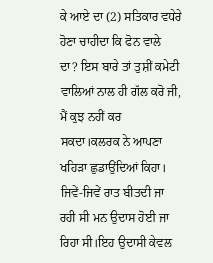ਕੇ ਆਏ ਦਾ (2) ਸਤਿਕਾਰ ਵਧੇਰੇ ਹੋਣਾ ਚਾਹੀਦਾ ਕਿ ਫੋਨ ਵਾਲੇ ਦਾ? ਇਸ ਬਾਰੇ ਤਾਂ ਤੁਸ਼ੀਂ ਕਮੇਟੀ ਵਾਲਿਆਂ ਨਾਲ ਹੀ ਗੱਲ ਕਰੋ ਜੀ, ਮੈਂ ਕੁਝ ਨਹੀਂ ਕਰ ਸਕਦਾ।ਕਲਰਕ ਨੇ ਆਪਣਾ ਖਹਿੜਾ ਛੁਡਾਉਂਦਿਆਂ ਕਿਹਾ। ਜਿਵੇਂ-ਜਿਵੇਂ ਰਾਤ ਬੀਤਦੀ ਜਾ ਰਹੀ ਸੀ ਮਨ ਉਦਾਸ ਹੋਈ ਜਾ ਰਿਹਾ ਸੀ।ਇਹ ਉਦਾਸੀ ਕੇਵਲ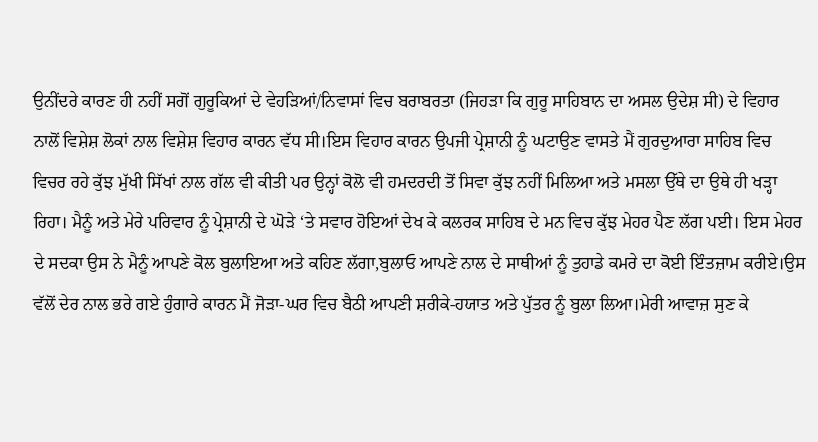ਉਨੀਂਦਰੇ ਕਾਰਣ ਹੀ ਨਹੀਂ ਸਗੋਂ ਗੁਰੂਕਿਆਂ ਦੇ ਵੇਹੜਿਆਂ/ਨਿਵਾਸਾਂ ਵਿਚ ਬਰਾਬਰਤਾ (ਜਿਹੜਾ ਕਿ ਗੁਰੂ ਸਾਹਿਬਾਨ ਦਾ ਅਸਲ ਉਦੇਸ਼ ਸੀ) ਦੇ ਵਿਹਾਰ ਨਾਲੋਂ ਵਿਸ਼ੇਸ਼ ਲੋਕਾਂ ਨਾਲ ਵਿਸ਼ੇਸ਼ ਵਿਹਾਰ ਕਾਰਨ ਵੱਧ ਸੀ।ਇਸ ਵਿਹਾਰ ਕਾਰਨ ਉਪਜੀ ਪ੍ਰੇਸ਼ਾਨੀ ਨੂੰ ਘਟਾਉਣ ਵਾਸਤੇ ਮੈਂ ਗੁਰਦੁਆਰਾ ਸਾਹਿਬ ਵਿਚ ਵਿਚਰ ਰਹੇ ਕੁੱਝ ਮੁੱਖੀ ਸਿੱਖਾਂ ਨਾਲ ਗੱਲ ਵੀ ਕੀਤੀ ਪਰ ਉਨ੍ਹਾਂ ਕੋਲੋ ਵੀ ਹਮਦਰਦੀ ਤੋਂ ਸਿਵਾ ਕੁੱਝ ਨਹੀਂ ਮਿਲਿਆ ਅਤੇ ਮਸਲਾ ਉੱਥੇ ਦਾ ਉਥੇ ਹੀ ਖੜ੍ਹਾ ਰਿਹਾ। ਮੈਨੂੰ ਅਤੇ ਮੇਰੇ ਪਰਿਵਾਰ ਨੂੰ ਪ੍ਰੇਸ਼ਾਨੀ ਦੇ ਘੋੜੇ ‘ਤੇ ਸਵਾਰ ਹੋਇਆਂ ਦੇਖ ਕੇ ਕਲਰਕ ਸਾਹਿਬ ਦੇ ਮਨ ਵਿਚ ਕੁੱਝ ਮੇਹਰ ਪੈਣ ਲੱਗ ਪਈ। ਇਸ ਮੇਹਰ ਦੇ ਸਦਕਾ ਉਸ ਨੇ ਮੈਨੂੰ ਆਪਣੇ ਕੋਲ ਬੁਲਾਇਆ ਅਤੇ ਕਹਿਣ ਲੱਗਾ,ਬੁਲਾਓ ਆਪਣੇ ਨਾਲ ਦੇ ਸਾਥੀਆਂ ਨੂੰ ਤੁਹਾਡੇ ਕਮਰੇ ਦਾ ਕੋਈ ਇੰਤਜ਼ਾਮ ਕਰੀਏ।ਉਸ ਵੱਲੋਂ ਦੇਰ ਨਾਲ ਭਰੇ ਗਏ ਹੁੰਗਾਰੇ ਕਾਰਨ ਮੈਂ ਜੋੜਾ-ਘਰ ਵਿਚ ਬੈਠੀ ਆਪਣੀ ਸ਼ਰੀਕੇ-ਹਯਾਤ ਅਤੇ ਪੁੱਤਰ ਨੂੰ ਬੁਲਾ ਲਿਆ।ਮੇਰੀ ਆਵਾਜ਼ ਸੁਣ ਕੇ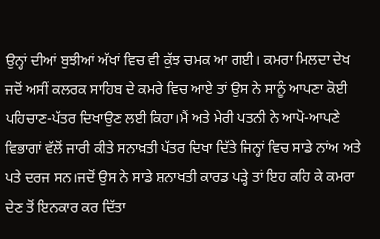ਉਨ੍ਹਾਂ ਦੀਆਂ ਬੁਝੀਆਂ ਅੱਖਾਂ ਵਿਚ ਵੀ ਕੁੱਝ ਚਮਕ ਆ ਗਈ। ਕਮਰਾ ਮਿਲਦਾ ਦੇਖ ਜਦੋਂ ਅਸੀਂ ਕਲਰਕ ਸਾਹਿਬ ਦੇ ਕਮਰੇ ਵਿਚ ਆਏ ਤਾਂ ਉਸ ਨੇ ਸਾਨੂੰ ਆਪਣਾ ਕੋਈ ਪਹਿਚਾਣ-ਪੱਤਰ ਦਿਖਾਉਣ ਲਈ ਕਿਹਾ।ਮੈਂ ਅਤੇ ਮੇਰੀ ਪਤਨੀ ਨੇ ਆਪੋ-ਆਪਣੇ ਵਿਭਾਗਾਂ ਵੱਲੋਂ ਜਾਰੀ ਕੀਤੇ ਸਨਾਖ਼ਤੀ ਪੱਤਰ ਦਿਖਾ ਦਿੱਤੇ ਜਿਨ੍ਹਾਂ ਵਿਚ ਸਾਡੇ ਨਾਂਅ ਅਤੇ ਪਤੇ ਦਰਜ ਸਨ।ਜਦੋਂ ਉਸ ਨੇ ਸਾਡੇ ਸ਼ਨਾਖਤੀ ਕਾਰਡ ਪੜ੍ਹੇ ਤਾਂ ਇਹ ਕਹਿ ਕੇ ਕਮਰਾ ਦੇਣ ਤੋਂ ਇਨਕਾਰ ਕਰ ਦਿੱਤਾ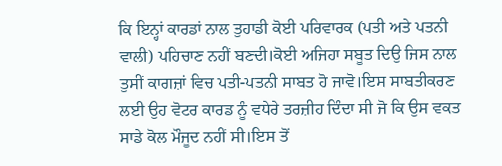ਕਿ ਇਨ੍ਹਾਂ ਕਾਰਡਾਂ ਨਾਲ ਤੁਹਾਡੀ ਕੋਈ ਪਰਿਵਾਰਕ (ਪਤੀ ਅਤੇ ਪਤਨੀ ਵਾਲੀ) ਪਹਿਚਾਣ ਨਹੀਂ ਬਣਦੀ।ਕੋਈ ਅਜਿਹਾ ਸਬੂਤ ਦਿਉ ਜਿਸ ਨਾਲ ਤੁਸੀਂ ਕਾਗਜ਼ਾਂ ਵਿਚ ਪਤੀ-ਪਤਨੀ ਸਾਬਤ ਹੋ ਜਾਵੋ।ਇਸ ਸਾਬਤੀਕਰਣ ਲਈ ਉਹ ਵੋਟਰ ਕਾਰਡ ਨੂੰ ਵਧੇਰੇ ਤਰਜ਼ੀਹ ਦਿੰਦਾ ਸੀ ਜੋ ਕਿ ਉਸ ਵਕਤ ਸਾਡੇ ਕੋਲ ਮੌਜੂਦ ਨਹੀਂ ਸੀ।ਇਸ ਤੋਂ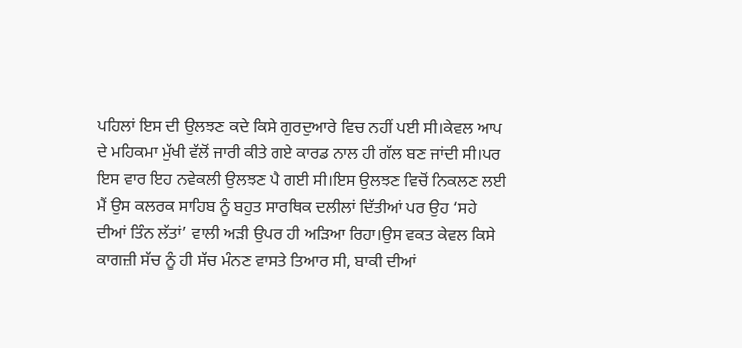ਪਹਿਲਾਂ ਇਸ ਦੀ ਉਲਝਣ ਕਦੇ ਕਿਸੇ ਗੁਰਦੁਆਰੇ ਵਿਚ ਨਹੀਂ ਪਈ ਸੀ।ਕੇਵਲ ਆਪ ਦੇ ਮਹਿਕਮਾ ਮੁੱਖੀ ਵੱਲੋਂ ਜਾਰੀ ਕੀਤੇ ਗਏ ਕਾਰਡ ਨਾਲ ਹੀ ਗੱਲ ਬਣ ਜਾਂਦੀ ਸੀ।ਪਰ ਇਸ ਵਾਰ ਇਹ ਨਵੇਕਲੀ ਉਲਝਣ ਪੈ ਗਈ ਸੀ।ਇਸ ਉਲਝਣ ਵਿਚੋਂ ਨਿਕਲਣ ਲਈ ਮੈਂ ਉਸ ਕਲਰਕ ਸਾਹਿਬ ਨੂੰ ਬਹੁਤ ਸਾਰਥਿਕ ਦਲੀਲਾਂ ਦਿੱਤੀਆਂ ਪਰ ਉਹ ‘ਸਹੇ ਦੀਆਂ ਤਿੰਨ ਲੱਤਾਂ’ ਵਾਲੀ ਅੜੀ ਉਪਰ ਹੀ ਅੜਿਆ ਰਿਹਾ।ਉਸ ਵਕਤ ਕੇਵਲ ਕਿਸੇ ਕਾਗਜ਼ੀ ਸੱਚ ਨੂੰ ਹੀ ਸੱਚ ਮੰਨਣ ਵਾਸਤੇ ਤਿਆਰ ਸੀ, ਬਾਕੀ ਦੀਆਂ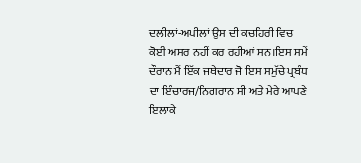ਦਲੀਲਾਂ-ਅਪੀਲਾਂ ਉਸ ਦੀ ਕਚਹਿਰੀ ਵਿਚ ਕੋਈ ਅਸਰ ਨਹੀਂ ਕਰ ਰਹੀਆਂ ਸਨ।ਇਸ ਸਮੇਂ ਦੌਰਾਨ ਮੈਂ ਇੱਕ ਜਥੇਦਾਰ ਜੋ ਇਸ ਸਮੁੱਚੇ ਪ੍ਰਬੰਧ ਦਾ ਇੰਚਾਰਜ/ਨਿਗਰਾਨ ਸੀ ਅਤੇ ਮੇਰੇ ਆਪਣੇ ਇਲਾਕੇ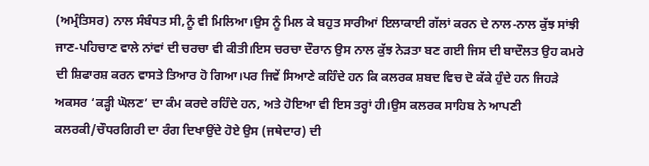(ਅਮ੍ਰੰਤਿਸਰ) ਨਾਲ ਸੰਬੰਧਤ ਸੀ,ਨੂੰ ਵੀ ਮਿਲਿਆ।ਉਸ ਨੂੰ ਮਿਲ ਕੇ ਬਹੁਤ ਸਾਰੀਆਂ ਇਲਾਕਾਈ ਗੱਲਾਂ ਕਰਨ ਦੇ ਨਾਲ-ਨਾਲ ਕੁੱਝ ਸਾਂਝੀ ਜਾਣ-ਪਹਿਚਾਣ ਵਾਲੇ ਨਾਂਵਾਂ ਦੀ ਚਰਚਾ ਵੀ ਕੀਤੀ।ਇਸ ਚਰਚਾ ਦੌਰਾਨ ਉਸ ਨਾਲ ਕੁੱਝ ਨੇੜਤਾ ਬਣ ਗਈ ਜਿਸ ਦੀ ਬਾਦੌਲਤ ਉਹ ਕਮਰੇ ਦੀ ਸ਼ਿਫਾਰਸ਼ ਕਰਨ ਵਾਸਤੇ ਤਿਆਰ ਹੋ ਗਿਆ।ਪਰ ਜਿਵੇਂ ਸਿਆਣੇ ਕਹਿੰਦੇ ਹਨ ਕਿ ਕਲਰਕ ਸ਼ਬਦ ਵਿਚ ਦੋ ਕੱਕੇ ਹੁੰਦੇ ਹਨ ਜਿਹੜੇ ਅਕਸਰ ‘ਕੜ੍ਹੀ ਘੋਲਣ’ ਦਾ ਕੰਮ ਕਰਦੇ ਰਹਿੰਦੇ ਹਨ, ਅਤੇ ਹੋਇਆ ਵੀ ਇਸ ਤਰ੍ਹਾਂ ਹੀ।ਉਸ ਕਲਰਕ ਸਾਹਿਬ ਨੇ ਆਪਣੀ ਕਲਰਕੀ/ਚੌਧਰਗਿਰੀ ਦਾ ਰੰਗ ਦਿਖਾਉਂਦੇ ਹੋਏ ਉਸ (ਜਥੇਦਾਰ) ਦੀ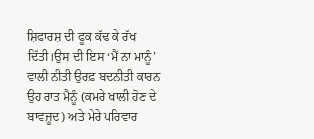ਸ਼ਿਫਾਰਸ਼ ਦੀ ਫੂਕ ਕੱਢ ਕੇ ਰੱਖ ਦਿੱਤੀ।ਉਸ ਦੀ ਇਸ ‘ਮੈਂ ਨਾ ਮਾਨੂੰ’ ਵਾਲੀ ਨੀਤੀ ਉਰਫ਼ ਬਦਨੀਤੀ ਕਾਰਨ ਉਹ ਰਾਤ ਮੈਨੂੰ (ਕਮਰੇ ਖਾਲੀ ਹੋਣ ਦੇ ਬਾਵਜ਼ੂਦ) ਅਤੇ ਮੇਰੇ ਪਰਿਵਾਰ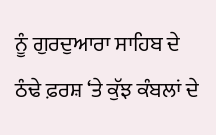ਨੂੰ ਗੁਰਦੁਆਰਾ ਸਾਹਿਬ ਦੇ ਠੰਢੇ ਫ਼ਰਸ਼ ‘ਤੇ ਕੁੱਝ ਕੰਬਲਾਂ ਦੇ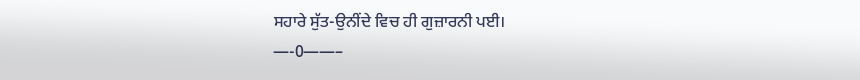ਸਹਾਰੇ ਸੁੱਤ-ਉਨੀਂਦੇ ਵਿਚ ਹੀ ਗੁਜ਼ਾਰਨੀ ਪਈ।
—-0——–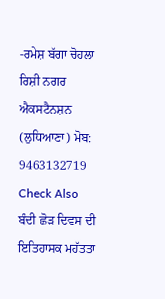-ਰਮੇਸ਼ ਬੱਗਾ ਚੋਹਲਾ ਰਿਸ਼ੀ ਨਗਰ ਐਕਸਟੈਨਸ਼ਨ (ਲੁਧਿਆਣਾ) ਮੋਬ: 9463132719
Check Also
ਬੰਦੀ ਛੋੜ ਦਿਵਸ ਦੀ ਇਤਿਹਾਸਕ ਮਹੱਤਤਾ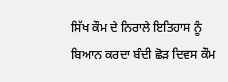ਸਿੱਖ ਕੌਮ ਦੇ ਨਿਰਾਲੇ ਇਤਿਹਾਸ ਨੂੰ ਬਿਆਨ ਕਰਦਾ ਬੰਦੀ ਛੋੜ ਦਿਵਸ ਕੌਮ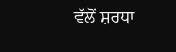ਵੱਲੋਂ ਸ਼ਰਧਾ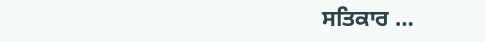ਸਤਿਕਾਰ …